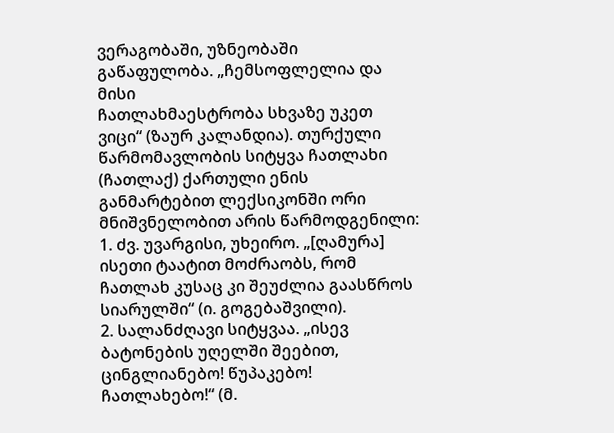ვერაგობაში, უზნეობაში გაწაფულობა. „ჩემსოფლელია და მისი
ჩათლახმაესტრობა სხვაზე უკეთ ვიცი“ (ზაურ კალანდია). თურქული წარმომავლობის სიტყვა ჩათლახი (ჩათლაქ) ქართული ენის განმარტებით ლექსიკონში ორი მნიშვნელობით არის წარმოდგენილი:
1. ძვ. უვარგისი, უხეირო. „[ღამურა] ისეთი ტაატით მოძრაობს, რომ ჩათლახ კუსაც კი შეუძლია გაასწროს სიარულში“ (ი. გოგებაშვილი).
2. სალანძღავი სიტყვაა. „ისევ ბატონების უღელში შეებით, ცინგლიანებო! წუპაკებო! ჩათლახებო!“ (მ.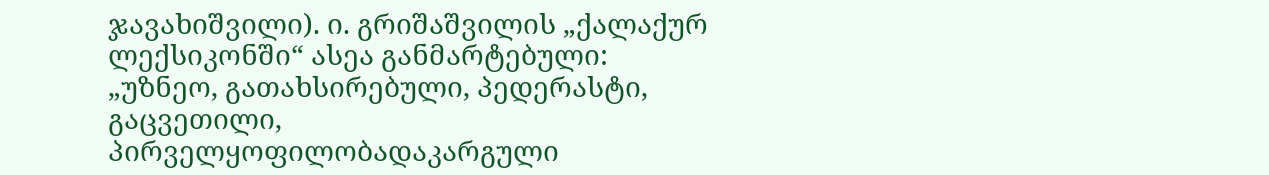ჯავახიშვილი). ი. გრიშაშვილის „ქალაქურ ლექსიკონში“ ასეა განმარტებული: „უზნეო, გათახსირებული, პედერასტი, გაცვეთილი, პირველყოფილობადაკარგული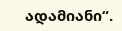ადამიანი“.